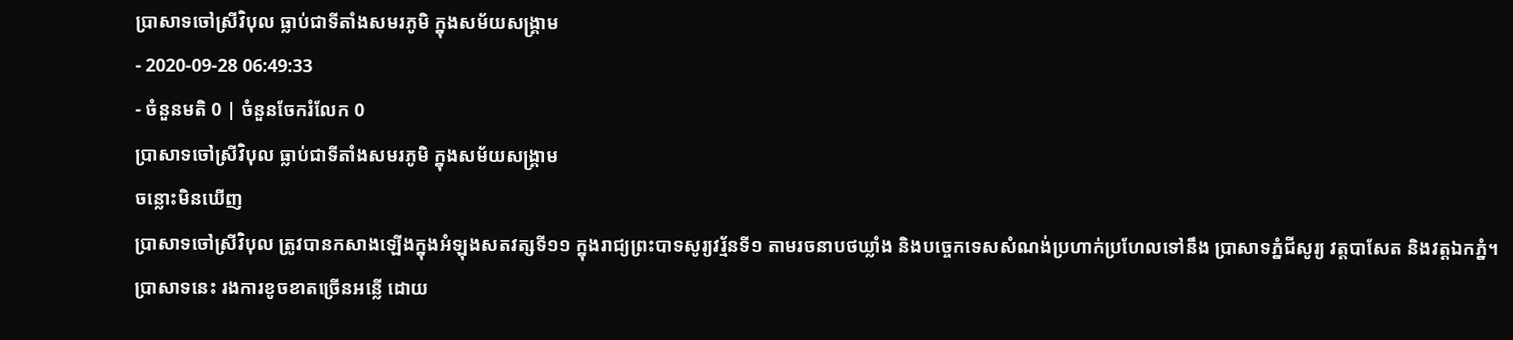ប្រាសាទចៅស្រីវិបុល ធ្លាប់ជាទីតាំងសមរភូមិ ក្នុងសម័យសង្គ្រាម
- 2020-09-28 06:49:33
- ចំនួនមតិ 0 | ចំនួនចែករំលែក 0
ប្រាសាទចៅស្រីវិបុល ធ្លាប់ជាទីតាំងសមរភូមិ ក្នុងសម័យសង្គ្រាម
ចន្លោះមិនឃើញ
ប្រាសាទចៅស្រីវិបុល ត្រូវបានកសាងឡើងក្នុងអំឡុងសតវត្សទី១១ ក្នុងរាជ្យព្រះបាទសូរ្យវរ្ម័នទី១ តាមរចនាបថឃ្លាំង និងបច្ចេកទេសសំណង់ប្រហាក់ប្រហែលទៅនឹង ប្រាសាទភ្នំជីសូរ្យ វត្តបាសែត និងវត្តឯកភ្នំ។
ប្រាសាទនេះ រងការខូចខាតច្រើនអន្លើ ដោយ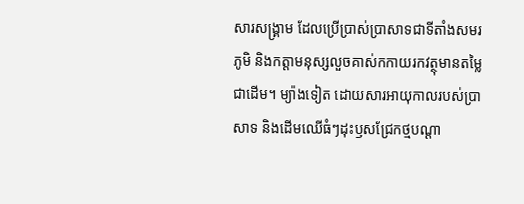សារសង្រ្គាម ដែលប្រើប្រាស់ប្រាសាទជាទីតាំងសមរភូមិ និងកត្តាមនុស្សលួចគាស់កកាយរកវត្ថុមានតម្លៃជាដើម។ ម្យ៉ាងទៀត ដោយសារអាយុកាលរបស់ប្រាសាទ និងដើមឈើធំៗដុះឫសជ្រែកថ្មបណ្តា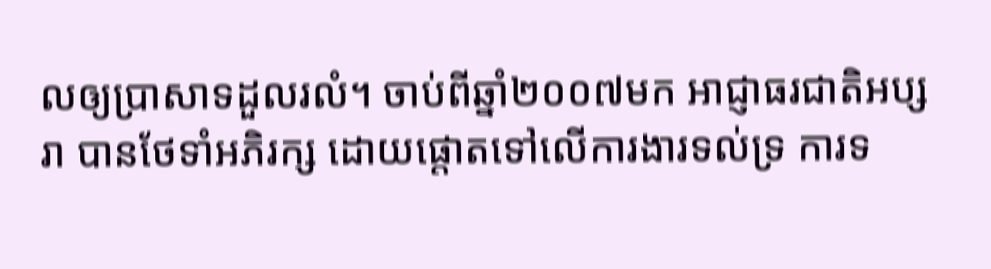លឲ្យប្រាសាទដួលរលំ។ ចាប់ពីឆ្នាំ២០០៧មក អាជ្ញាធរជាតិអប្សរា បានថែទាំអភិរក្ស ដោយផ្តោតទៅលើការងារទល់ទ្រ ការទ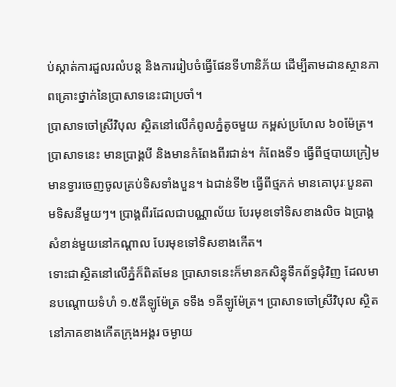ប់ស្កាត់ការដួលរលំបន្ត និងការរៀបចំធ្វើផែនទីហានិភ័យ ដើម្បីតាមដានស្ថានភាពគ្រោះថ្នាក់នៃប្រាសាទនេះជាប្រចាំ។
ប្រាសាទចៅស្រីវិបុល ស្ថិតនៅលើកំពូលភ្នំតូចមួយ កម្ពស់ប្រហែល ៦០ម៉ែត្រ។ ប្រាសាទនេះ មានប្រាង្គបី និងមានកំពែងពីរជាន់។ កំពែងទី១ ធ្វើពីថ្មបាយក្រៀម មានទ្វារចេញចូលគ្រប់ទិសទាំងបួន។ ឯជាន់ទី២ ធ្វើពីថ្មភក់ មានគោបុរៈបួនតាមទិសនីមួយៗ។ ប្រាង្គពីរដែលជាបណ្ណាល័យ បែរមុខទៅទិសខាងលិច ឯប្រាង្គសំខាន់មួយនៅកណ្ដាល បែរមុខទៅទិសខាងកើត។
ទោះជាស្ថិតនៅលើភ្នំក៏ពិតមែន ប្រាសាទនេះក៏មានកសិន្ធុទឹកព័ទ្ធជុំវិញ ដែលមានបណ្ដោយទំហំ ១.៥គីឡូម៉ែត្រ ទទឹង ១គីឡូម៉ែត្រ។ ប្រាសាទចៅស្រីវិបុល ស្ថិតនៅភាគខាងកើតក្រុងអង្គរ ចម្ងាយ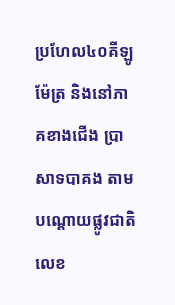ប្រហែល៤០គីឡូម៉ែត្រ និងនៅភាគខាងជើង ប្រាសាទបាគង តាមបណ្ដោយផ្លូវជាតិលេខ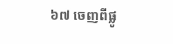៦៧ ចេញពីផ្លូ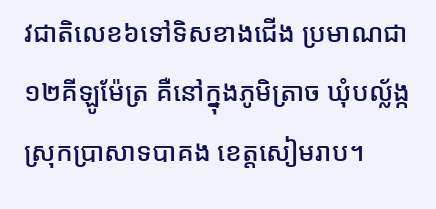វជាតិលេខ៦ទៅទិសខាងជើង ប្រមាណជា១២គីឡូម៉ែត្រ គឺនៅក្នុងភូមិត្រាច ឃុំបល្ល័ង្ក ស្រុកប្រាសាទបាគង ខេត្តសៀមរាប។